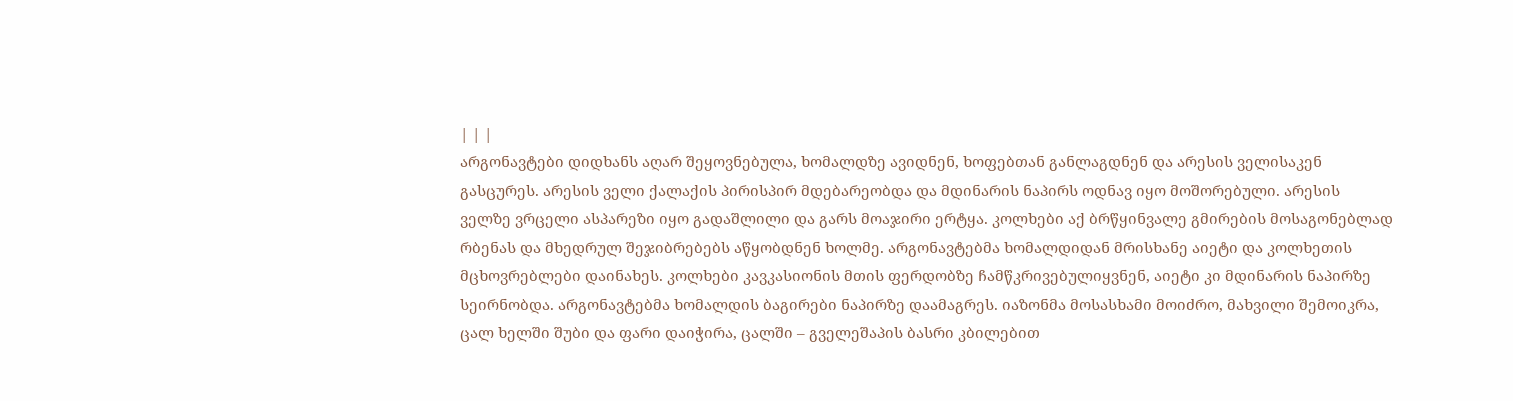| | |
არგონავტები დიდხანს აღარ შეყოვნებულა, ხომალდზე ავიდნენ, ხოფებთან განლაგდნენ და არესის ველისაკენ გასცურეს. არესის ველი ქალაქის პირისპირ მდებარეობდა და მდინარის ნაპირს ოდნავ იყო მოშორებული. არესის ველზე ვრცელი ასპარეზი იყო გადაშლილი და გარს მოაჯირი ერტყა. კოლხები აქ ბრწყინვალე გმირების მოსაგონებლად რბენას და მხედრულ შეჯიბრებებს აწყობდნენ ხოლმე. არგონავტებმა ხომალდიდან მრისხანე აიეტი და კოლხეთის მცხოვრებლები დაინახეს. კოლხები კავკასიონის მთის ფერდობზე ჩამწკრივებულიყვნენ, აიეტი კი მდინარის ნაპირზე სეირნობდა. არგონავტებმა ხომალდის ბაგირები ნაპირზე დაამაგრეს. იაზონმა მოსასხამი მოიძრო, მახვილი შემოიკრა, ცალ ხელში შუბი და ფარი დაიჭირა, ცალში – გველეშაპის ბასრი კბილებით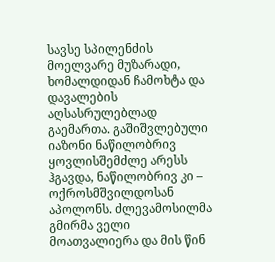სავსე სპილენძის მოელვარე მუზარადი, ხომალდიდან ჩამოხტა და დავალების აღსასრულებლად გაემართა. გაშიშვლებული იაზონი ნაწილობრივ ყოვლისშემძლე არესს ჰგავდა, ნაწილობრივ კი – ოქროსმშვილდოსან აპოლონს. ძლევამოსილმა გმირმა ველი მოათვალიერა და მის წინ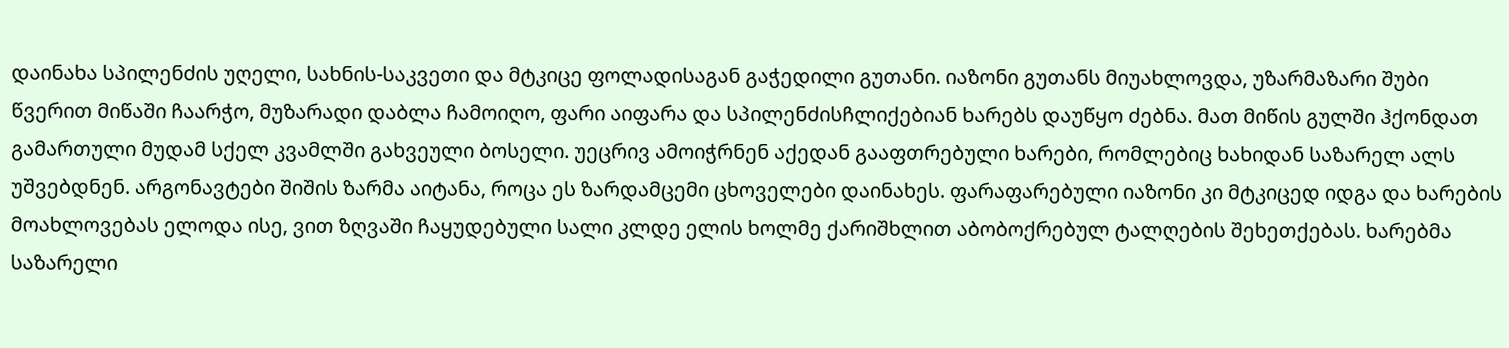დაინახა სპილენძის უღელი, სახნის-საკვეთი და მტკიცე ფოლადისაგან გაჭედილი გუთანი. იაზონი გუთანს მიუახლოვდა, უზარმაზარი შუბი წვერით მიწაში ჩაარჭო, მუზარადი დაბლა ჩამოიღო, ფარი აიფარა და სპილენძისჩლიქებიან ხარებს დაუწყო ძებნა. მათ მიწის გულში ჰქონდათ გამართული მუდამ სქელ კვამლში გახვეული ბოსელი. უეცრივ ამოიჭრნენ აქედან გააფთრებული ხარები, რომლებიც ხახიდან საზარელ ალს უშვებდნენ. არგონავტები შიშის ზარმა აიტანა, როცა ეს ზარდამცემი ცხოველები დაინახეს. ფარაფარებული იაზონი კი მტკიცედ იდგა და ხარების მოახლოვებას ელოდა ისე, ვით ზღვაში ჩაყუდებული სალი კლდე ელის ხოლმე ქარიშხლით აბობოქრებულ ტალღების შეხეთქებას. ხარებმა საზარელი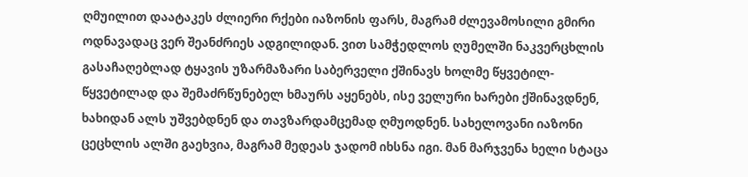ღმუილით დაატაკეს ძლიერი რქები იაზონის ფარს, მაგრამ ძლევამოსილი გმირი ოდნავადაც ვერ შეანძრიეს ადგილიდან. ვით სამჭედლოს ღუმელში ნაკვერცხლის გასაჩაღებლად ტყავის უზარმაზარი საბერველი ქშინავს ხოლმე წყვეტილ-წყვეტილად და შემაძრწუნებელ ხმაურს აყენებს, ისე ველური ხარები ქშინავდნენ, ხახიდან ალს უშვებდნენ და თავზარდამცემად ღმუოდნენ. სახელოვანი იაზონი ცეცხლის ალში გაეხვია, მაგრამ მედეას ჯადომ იხსნა იგი. მან მარჯვენა ხელი სტაცა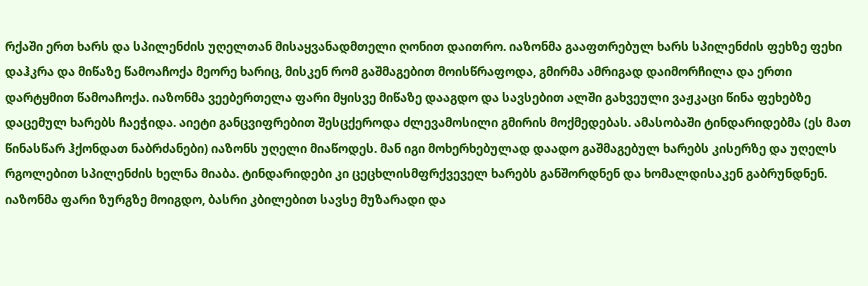რქაში ერთ ხარს და სპილენძის უღელთან მისაყვანადმთელი ღონით დაითრო. იაზონმა გააფთრებულ ხარს სპილენძის ფეხზე ფეხი დაჰკრა და მიწაზე წამოაჩოქა მეორე ხარიც, მისკენ რომ გაშმაგებით მოისწრაფოდა, გმირმა ამრიგად დაიმორჩილა და ერთი დარტყმით წამოაჩოქა. იაზონმა ვეებერთელა ფარი მყისვე მიწაზე დააგდო და სავსებით ალში გახვეული ვაჟკაცი წინა ფეხებზე დაცემულ ხარებს ჩაეჭიდა. აიეტი განცვიფრებით შესცქეროდა ძლევამოსილი გმირის მოქმედებას. ამასობაში ტინდარიდებმა (ეს მათ წინასწარ ჰქონდათ ნაბრძანები) იაზონს უღელი მიაწოდეს. მან იგი მოხერხებულად დაადო გაშმაგებულ ხარებს კისერზე და უღელს რგოლებით სპილენძის ხელნა მიაბა. ტინდარიდები კი ცეცხლისმფრქვეველ ხარებს განშორდნენ და ხომალდისაკენ გაბრუნდნენ. იაზონმა ფარი ზურგზე მოიგდო, ბასრი კბილებით სავსე მუზარადი და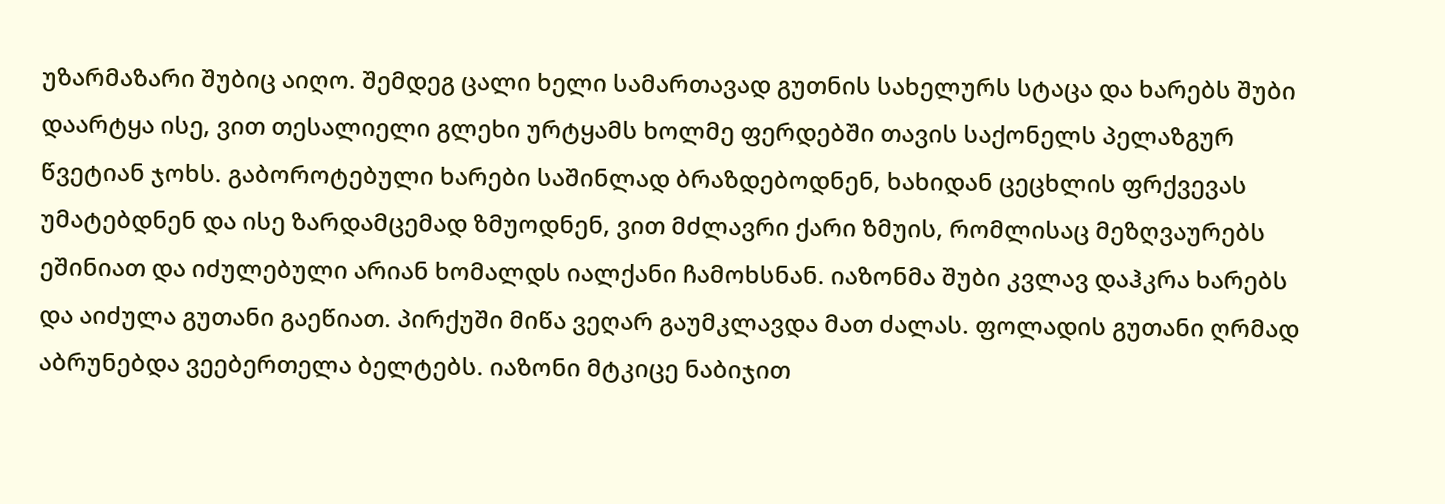უზარმაზარი შუბიც აიღო. შემდეგ ცალი ხელი სამართავად გუთნის სახელურს სტაცა და ხარებს შუბი დაარტყა ისე, ვით თესალიელი გლეხი ურტყამს ხოლმე ფერდებში თავის საქონელს პელაზგურ წვეტიან ჯოხს. გაბოროტებული ხარები საშინლად ბრაზდებოდნენ, ხახიდან ცეცხლის ფრქვევას უმატებდნენ და ისე ზარდამცემად ზმუოდნენ, ვით მძლავრი ქარი ზმუის, რომლისაც მეზღვაურებს ეშინიათ და იძულებული არიან ხომალდს იალქანი ჩამოხსნან. იაზონმა შუბი კვლავ დაჰკრა ხარებს და აიძულა გუთანი გაეწიათ. პირქუში მიწა ვეღარ გაუმკლავდა მათ ძალას. ფოლადის გუთანი ღრმად აბრუნებდა ვეებერთელა ბელტებს. იაზონი მტკიცე ნაბიჯით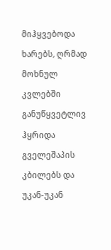მიჰყვებოდა ხარებს, ღრმად მოხნულ კვლებში განუწყვეტლივ ჰყრიდა გველეშაპის კბილებს და უკან-უკან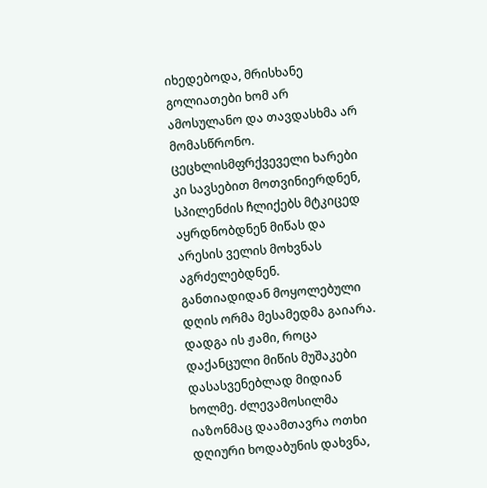იხედებოდა, მრისხანე გოლიათები ხომ არ ამოსულანო და თავდასხმა არ მომასწრონო. ცეცხლისმფრქვეველი ხარები კი სავსებით მოთვინიერდნენ, სპილენძის ჩლიქებს მტკიცედ აყრდნობდნენ მიწას და არესის ველის მოხვნას აგრძელებდნენ.
განთიადიდან მოყოლებული დღის ორმა მესამედმა გაიარა. დადგა ის ჟამი, როცა დაქანცული მიწის მუშაკები დასასვენებლად მიდიან ხოლმე. ძლევამოსილმა იაზონმაც დაამთავრა ოთხი დღიური ხოდაბუნის დახვნა,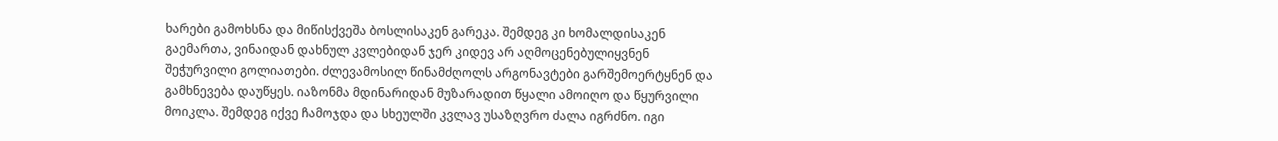ხარები გამოხსნა და მიწისქვეშა ბოსლისაკენ გარეკა. შემდეგ კი ხომალდისაკენ გაემართა, ვინაიდან დახნულ კვლებიდან ჯერ კიდევ არ აღმოცენებულიყვნენ შეჭურვილი გოლიათები. ძლევამოსილ წინამძღოლს არგონავტები გარშემოერტყნენ და გამხნევება დაუწყეს. იაზონმა მდინარიდან მუზარადით წყალი ამოიღო და წყურვილი მოიკლა. შემდეგ იქვე ჩამოჯდა და სხეულში კვლავ უსაზღვრო ძალა იგრძნო. იგი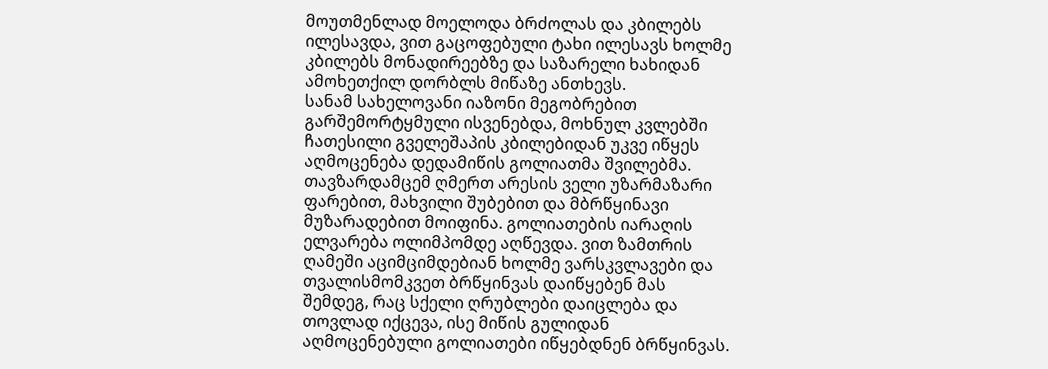მოუთმენლად მოელოდა ბრძოლას და კბილებს ილესავდა, ვით გაცოფებული ტახი ილესავს ხოლმე კბილებს მონადირეებზე და საზარელი ხახიდან ამოხეთქილ დორბლს მიწაზე ანთხევს.
სანამ სახელოვანი იაზონი მეგობრებით გარშემორტყმული ისვენებდა, მოხნულ კვლებში ჩათესილი გველეშაპის კბილებიდან უკვე იწყეს აღმოცენება დედამიწის გოლიათმა შვილებმა. თავზარდამცემ ღმერთ არესის ველი უზარმაზარი ფარებით, მახვილი შუბებით და მბრწყინავი მუზარადებით მოიფინა. გოლიათების იარაღის ელვარება ოლიმპომდე აღწევდა. ვით ზამთრის ღამეში აციმციმდებიან ხოლმე ვარსკვლავები და თვალისმომკვეთ ბრწყინვას დაიწყებენ მას შემდეგ, რაც სქელი ღრუბლები დაიცლება და თოვლად იქცევა, ისე მიწის გულიდან აღმოცენებული გოლიათები იწყებდნენ ბრწყინვას.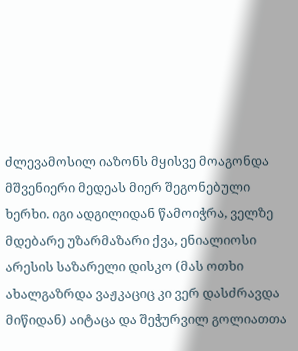ძლევამოსილ იაზონს მყისვე მოაგონდა მშვენიერი მედეას მიერ შეგონებული ხერხი. იგი ადგილიდან წამოიჭრა, ველზე მდებარე უზარმაზარი ქვა, ენიალიოსი არესის საზარელი დისკო (მას ოთხი ახალგაზრდა ვაჟკაციც კი ვერ დასძრავდა მიწიდან) აიტაცა და შეჭურვილ გოლიათთა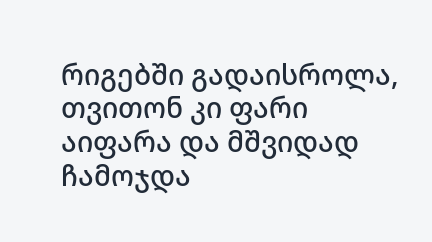რიგებში გადაისროლა, თვითონ კი ფარი აიფარა და მშვიდად ჩამოჯდა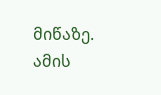მიწაზე. ამის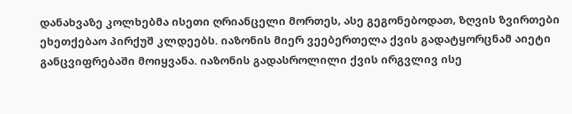დანახვაზე კოლხებმა ისეთი ღრიანცელი მორთეს, ასე გეგონებოდათ, ზღვის ზვირთები ეხეთქებაო პირქუშ კლდეებს. იაზონის მიერ ვეებერთელა ქვის გადატყორცნამ აიეტი განცვიფრებაში მოიყვანა. იაზონის გადასროლილი ქვის ირგვლივ ისე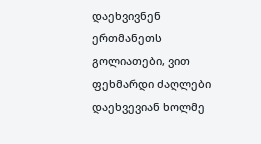დაეხვივნენ ერთმანეთს გოლიათები, ვით ფეხმარდი ძაღლები დაეხვევიან ხოლმე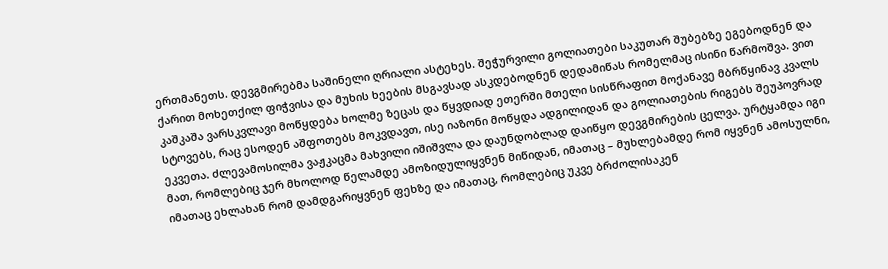ერთმანეთს. დევგმირებმა საშინელი ღრიალი ასტეხეს. შეჭურვილი გოლიათები საკუთარ შუბებზე ეგებოდნენ და ქარით მოხეთქილ ფიჭვისა და მუხის ხეების მსგავსად ასკდებოდნენ დედამიწას რომელმაც ისინი წარმოშვა. ვით კაშკაშა ვარსკვლავი მოწყდება ხოლმე ზეცას და წყვდიად ეთერში მთელი სისწრაფით მოქანავე მბრწყინავ კვალს სტოვებს, რაც ესოდენ აშფოთებს მოკვდავთ, ისე იაზონი მოწყდა ადგილიდან და გოლიათების რიგებს შეუპოვრად ეკვეთა. ძლევამოსილმა ვაჟკაცმა მახვილი იშიშვლა და დაუნდობლად დაიწყო დევგმირების ცელვა. ურტყამდა იგი მათ, რომლებიც ჯერ მხოლოდ წელამდე ამოზიდულიყვნენ მიწიდან, იმათაც – მუხლებამდე რომ იყვნენ ამოსულნი, იმათაც ეხლახან რომ დამდგარიყვნენ ფეხზე და იმათაც, რომლებიც უკვე ბრძოლისაკენ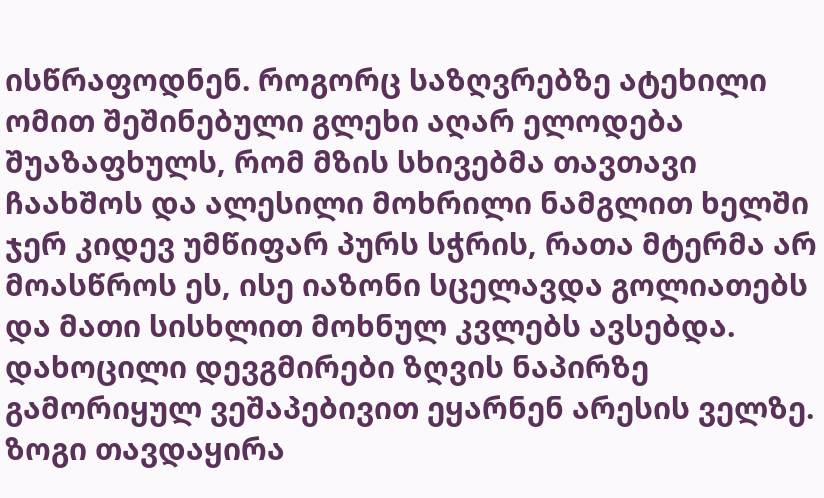ისწრაფოდნენ. როგორც საზღვრებზე ატეხილი ომით შეშინებული გლეხი აღარ ელოდება შუაზაფხულს, რომ მზის სხივებმა თავთავი ჩაახშოს და ალესილი მოხრილი ნამგლით ხელში ჯერ კიდევ უმწიფარ პურს სჭრის, რათა მტერმა არ მოასწროს ეს, ისე იაზონი სცელავდა გოლიათებს და მათი სისხლით მოხნულ კვლებს ავსებდა. დახოცილი დევგმირები ზღვის ნაპირზე გამორიყულ ვეშაპებივით ეყარნენ არესის ველზე. ზოგი თავდაყირა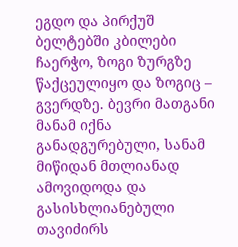ეგდო და პირქუშ ბელტებში კბილები ჩაერჭო, ზოგი ზურგზე წაქცეულიყო და ზოგიც – გვერდზე. ბევრი მათგანი მანამ იქნა განადგურებული, სანამ მიწიდან მთლიანად ამოვიდოდა და გასისხლიანებული თავიძირს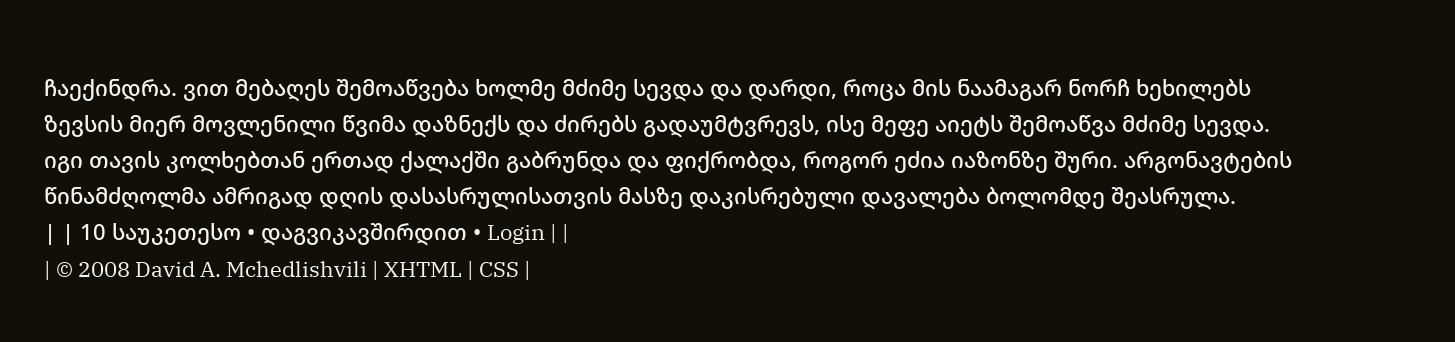ჩაექინდრა. ვით მებაღეს შემოაწვება ხოლმე მძიმე სევდა და დარდი, როცა მის ნაამაგარ ნორჩ ხეხილებს ზევსის მიერ მოვლენილი წვიმა დაზნექს და ძირებს გადაუმტვრევს, ისე მეფე აიეტს შემოაწვა მძიმე სევდა. იგი თავის კოლხებთან ერთად ქალაქში გაბრუნდა და ფიქრობდა, როგორ ეძია იაზონზე შური. არგონავტების წინამძღოლმა ამრიგად დღის დასასრულისათვის მასზე დაკისრებული დავალება ბოლომდე შეასრულა.
| | 10 საუკეთესო • დაგვიკავშირდით • Login | |
| © 2008 David A. Mchedlishvili | XHTML | CSS |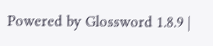Powered by Glossword 1.8.9 |